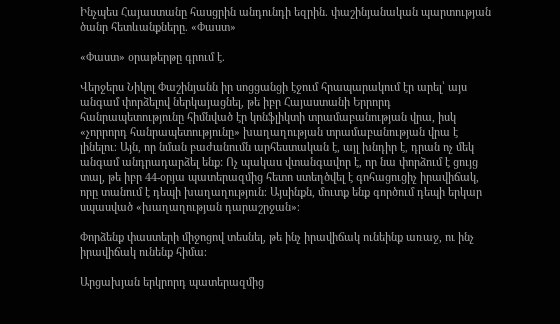Ինչպես Հայաստանը հասցրին անդունդի եզրին. փաշինյանական պարտության ծանր հետևանքները. «Փաստ»

«Փաստ» օրաթերթը գրում է.

Վերջերս Նիկոլ Փաշինյանն իր սոցցանցի էջում հրապարակում էր արել՝ այս անգամ փորձելով ներկայացնել, թե իբր Հայաստանի Երրորդ հանրապետությունը հիմնված էր կոնֆլիկտի տրամաբանության վրա, իսկ «չորրորդ հանրապետությունը» խաղաղության տրամաբանության վրա է լինելու։ Այն, որ նման բաժանումն արհեստական է, այլ խնդիր է, դրան ոչ մեկ անգամ անդրադարձել ենք: Ոչ պակաս վտանգավոր է, որ նա փորձում է ցույց տալ, թե իբր 44-օրյա պատերազմից հետո ստեղծվել է գոհացուցիչ իրավիճակ, որը տանում է դեպի խաղաղություն։ Այսինքն, մուտք ենք գործում դեպի երկար սպասված «խաղաղության դարաշրջան»։

Փորձենք փաստերի միջոցով տեսնել, թե ինչ իրավիճակ ունեինք առաջ, ու ինչ իրավիճակ ունենք հիմա։

Արցախյան երկրորդ պատերազմից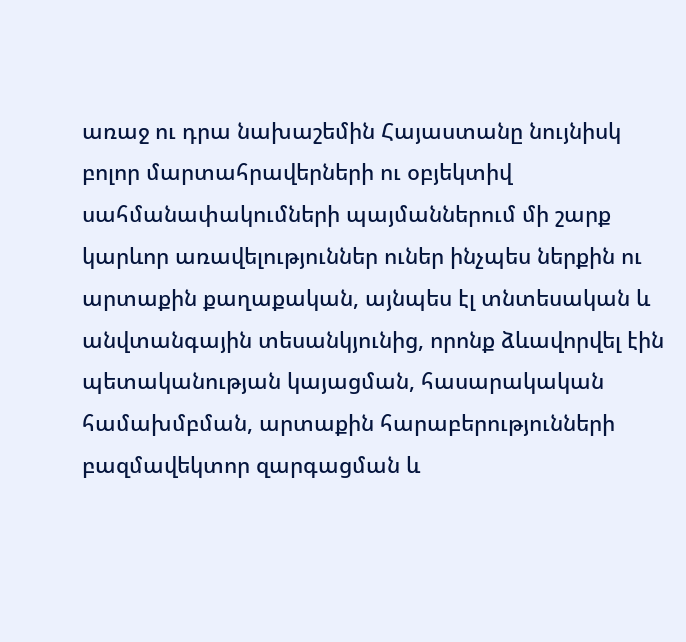առաջ ու դրա նախաշեմին Հայաստանը նույնիսկ բոլոր մարտահրավերների ու օբյեկտիվ սահմանափակումների պայմաններում մի շարք կարևոր առավելություններ ուներ ինչպես ներքին ու արտաքին քաղաքական, այնպես էլ տնտեսական և անվտանգային տեսանկյունից, որոնք ձևավորվել էին պետականության կայացման, հասարակական համախմբման, արտաքին հարաբերությունների բազմավեկտոր զարգացման և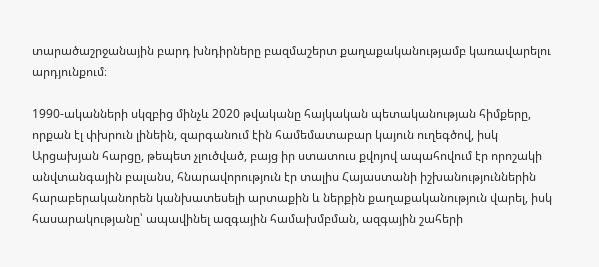տարածաշրջանային բարդ խնդիրները բազմաշերտ քաղաքականությամբ կառավարելու արդյունքում։

1990-ականների սկզբից մինչև 2020 թվականը հայկական պետականության հիմքերը, որքան էլ փխրուն լինեին, զարգանում էին համեմատաբար կայուն ուղեգծով, իսկ Արցախյան հարցը, թեպետ չլուծված, բայց իր ստատուս քվոյով ապահովում էր որոշակի անվտանգային բալանս, հնարավորություն էր տալիս Հայաստանի իշխանություններին հարաբերականորեն կանխատեսելի արտաքին և ներքին քաղաքականություն վարել, իսկ հասարակությանը՝ ապավինել ազգային համախմբման, ազգային շահերի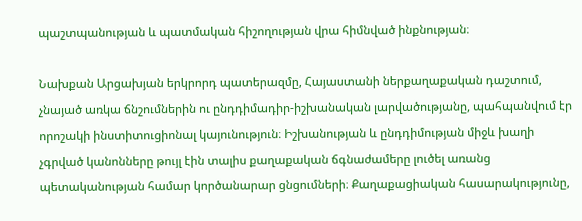պաշտպանության և պատմական հիշողության վրա հիմնված ինքնության։

Նախքան Արցախյան երկրորդ պատերազմը, Հայաստանի ներքաղաքական դաշտում, չնայած առկա ճնշումներին ու ընդդիմադիր-իշխանական լարվածությանը, պահպանվում էր որոշակի ինստիտուցիոնալ կայունություն։ Իշխանության և ընդդիմության միջև խաղի չգրված կանոնները թույլ էին տալիս քաղաքական ճգնաժամերը լուծել առանց պետականության համար կործանարար ցնցումների։ Քաղաքացիական հասարակությունը,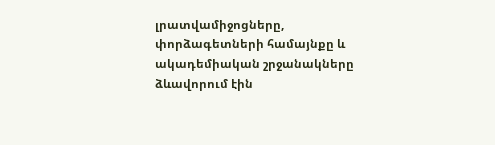լրատվամիջոցները, փորձագետների համայնքը և ակադեմիական շրջանակները ձևավորում էին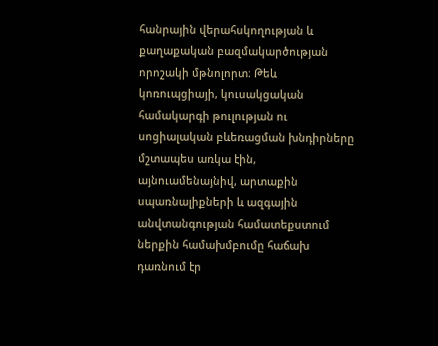հանրային վերահսկողության և քաղաքական բազմակարծության որոշակի մթնոլորտ։ Թեև կոռուպցիայի, կուսակցական համակարգի թուլության ու սոցիալական բևեռացման խնդիրները մշտապես առկա էին, այնուամենայնիվ, արտաքին սպառնալիքների և ազգային անվտանգության համատեքստում ներքին համախմբումը հաճախ դառնում էր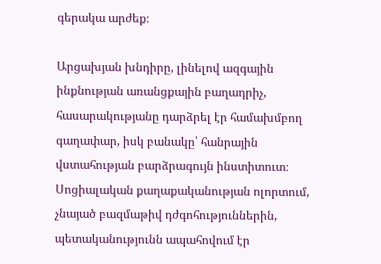գերակա արժեք։

Արցախյան խնդիրը, լինելով ազգային ինքնության առանցքային բաղադրիչ, հասարակությանը դարձրել էր համախմբող գաղափար, իսկ բանակը՝ հանրային վստահության բարձրագույն ինստիտուտ։ Սոցիալական քաղաքականության ոլորտում, չնայած բազմաթիվ դժգոհություններին, պետականությունն ապահովում էր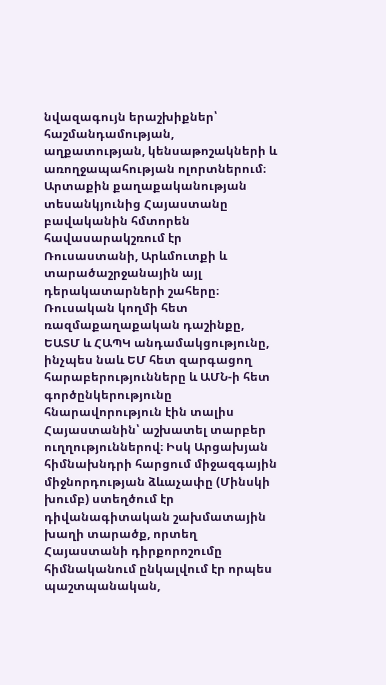նվազագույն երաշխիքներ՝ հաշմանդամության, աղքատության, կենսաթոշակների և առողջապահության ոլորտներում։ Արտաքին քաղաքականության տեսանկյունից Հայաստանը բավականին հմտորեն հավասարակշռում էր Ռուսաստանի, Արևմուտքի և տարածաշրջանային այլ դերակատարների շահերը։ Ռուսական կողմի հետ ռազմաքաղաքական դաշինքը, ԵԱՏՄ և ՀԱՊԿ անդամակցությունը, ինչպես նաև ԵՄ հետ զարգացող հարաբերությունները և ԱՄՆ-ի հետ գործընկերությունը հնարավորություն էին տալիս Հայաստանին՝ աշխատել տարբեր ուղղություններով։ Իսկ Արցախյան հիմնախնդրի հարցում միջազգային միջնորդության ձևաչափը (Մինսկի խումբ) ստեղծում էր դիվանագիտական շախմատային խաղի տարածք, որտեղ Հայաստանի դիրքորոշումը հիմնականում ընկալվում էր որպես պաշտպանական,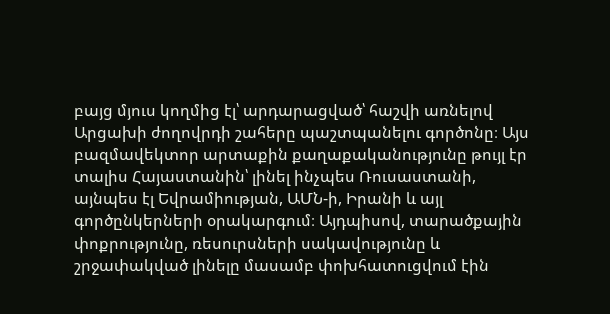բայց մյուս կողմից էլ՝ արդարացված՝ հաշվի առնելով Արցախի ժողովրդի շահերը պաշտպանելու գործոնը։ Այս բազմավեկտոր արտաքին քաղաքականությունը թույլ էր տալիս Հայաստանին՝ լինել ինչպես Ռուսաստանի, այնպես էլ Եվրամիության, ԱՄՆ-ի, Իրանի և այլ գործընկերների օրակարգում։ Այդպիսով, տարածքային փոքրությունը, ռեսուրսների սակավությունը և շրջափակված լինելը մասամբ փոխհատուցվում էին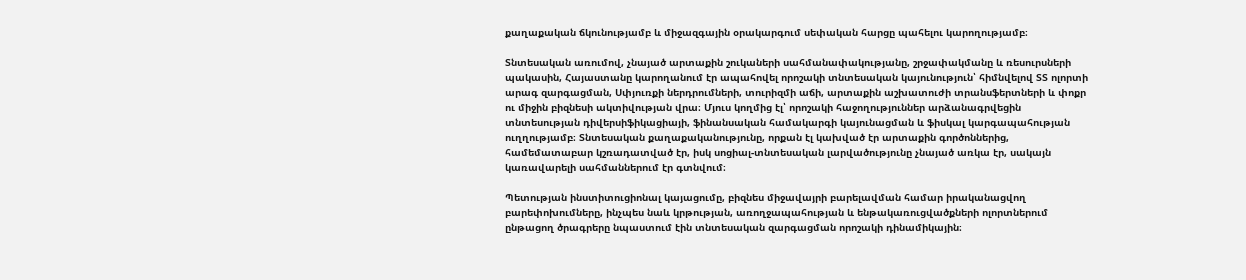քաղաքական ճկունությամբ և միջազգային օրակարգում սեփական հարցը պահելու կարողությամբ։

Տնտեսական առումով, չնայած արտաքին շուկաների սահմանափակությանը, շրջափակմանը և ռեսուրսների պակասին, Հայաստանը կարողանում էր ապահովել որոշակի տնտեսական կայունություն՝ հիմնվելով ՏՏ ոլորտի արագ զարգացման, Սփյուռքի ներդրումների, տուրիզմի աճի, արտաքին աշխատուժի տրանսֆերտների և փոքր ու միջին բիզնեսի ակտիվության վրա։ Մյուս կողմից էլ՝ որոշակի հաջողություններ արձանագրվեցին տնտեսության դիվերսիֆիկացիայի, ֆինանսական համակարգի կայունացման և ֆիսկալ կարգապահության ուղղությամբ։ Տնտեսական քաղաքականությունը, որքան էլ կախված էր արտաքին գործոններից, համեմատաբար կշռադատված էր, իսկ սոցիալ-տնտեսական լարվածությունը չնայած առկա էր, սակայն կառավարելի սահմաններում էր գտնվում։

Պետության ինստիտուցիոնալ կայացումը, բիզնես միջավայրի բարելավման համար իրականացվող բարեփոխումները, ինչպես նաև կրթության, առողջապահության և ենթակառուցվածքների ոլորտներում ընթացող ծրագրերը նպաստում էին տնտեսական զարգացման որոշակի դինամիկային։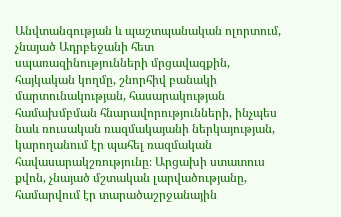Անվտանգության և պաշտպանական ոլորտում, չնայած Ադրբեջանի հետ սպառազինությունների մրցավազքին, հայկական կողմը, շնորհիվ բանակի մարտունակության, հասարակության համախմբման հնարավորությունների, ինչպես նաև ռուսական ռազմակայանի ներկայության, կարողանում էր պահել ռազմական հավասարակշռությունը։ Արցախի ստատուս քվոն, չնայած մշտական լարվածությանը, համարվում էր տարածաշրջանային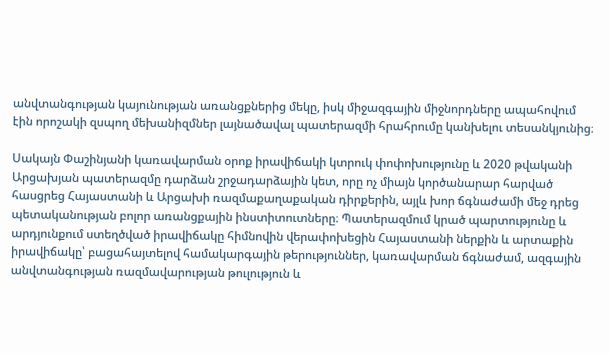անվտանգության կայունության առանցքներից մեկը, իսկ միջազգային միջնորդները ապահովում էին որոշակի զսպող մեխանիզմներ լայնածավալ պատերազմի հրահրումը կանխելու տեսանկյունից։

Սակայն Փաշինյանի կառավարման օրոք իրավիճակի կտրուկ փոփոխությունը և 2020 թվականի Արցախյան պատերազմը դարձան շրջադարձային կետ, որը ոչ միայն կործանարար հարված հասցրեց Հայաստանի և Արցախի ռազմաքաղաքական դիրքերին, այլև խոր ճգնաժամի մեջ դրեց պետականության բոլոր առանցքային ինստիտուտները։ Պատերազմում կրած պարտությունը և արդյունքում ստեղծված իրավիճակը հիմնովին վերափոխեցին Հայաստանի ներքին և արտաքին իրավիճակը՝ բացահայտելով համակարգային թերություններ, կառավարման ճգնաժամ, ազգային անվտանգության ռազմավարության թուլություն և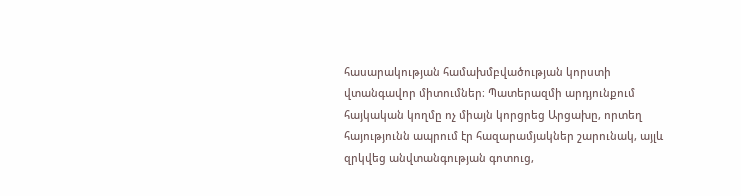հասարակության համախմբվածության կորստի վտանգավոր միտումներ։ Պատերազմի արդյունքում հայկական կողմը ոչ միայն կորցրեց Արցախը, որտեղ հայությունն ապրում էր հազարամյակներ շարունակ, այլև զրկվեց անվտանգության գոտուց,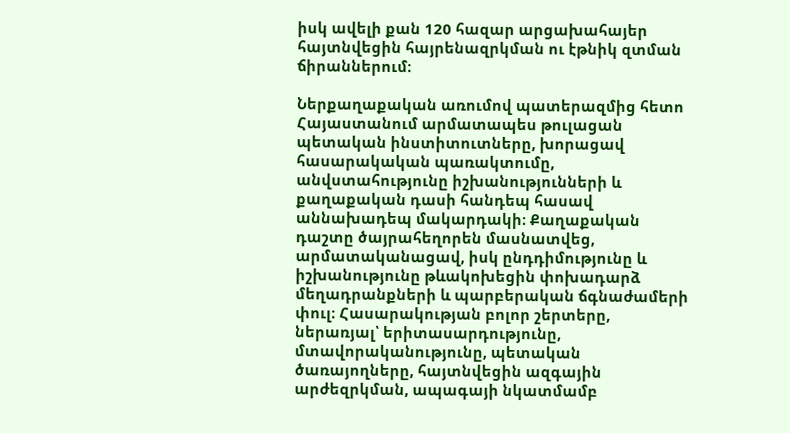իսկ ավելի քան 120 հազար արցախահայեր հայտնվեցին հայրենազրկման ու էթնիկ զտման ճիրաններում։

Ներքաղաքական առումով պատերազմից հետո Հայաստանում արմատապես թուլացան պետական ինստիտուտները, խորացավ հասարակական պառակտումը, անվստահությունը իշխանությունների և քաղաքական դասի հանդեպ հասավ աննախադեպ մակարդակի։ Քաղաքական դաշտը ծայրահեղորեն մասնատվեց, արմատականացավ, իսկ ընդդիմությունը և իշխանությունը թևակոխեցին փոխադարձ մեղադրանքների և պարբերական ճգնաժամերի փուլ։ Հասարակության բոլոր շերտերը, ներառյալ՝ երիտասարդությունը, մտավորականությունը, պետական ծառայողները, հայտնվեցին ազգային արժեզրկման, ապագայի նկատմամբ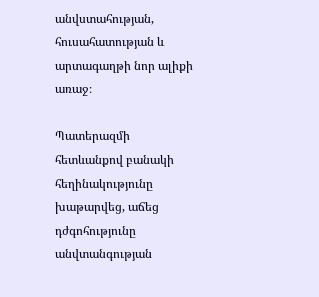անվստահության, հուսահատության և արտագաղթի նոր ալիքի առաջ։

Պատերազմի հետևանքով բանակի հեղինակությունը խաթարվեց, աճեց դժգոհությունը անվտանգության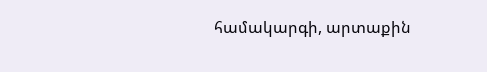համակարգի, արտաքին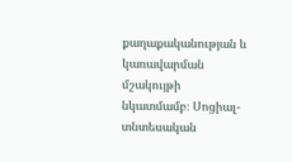քաղաքականության և կառավարման մշակույթի նկատմամբ։ Սոցիալ-տնտեսական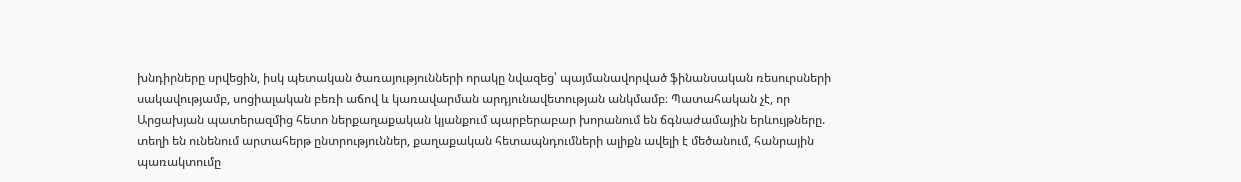խնդիրները սրվեցին, իսկ պետական ծառայությունների որակը նվազեց՝ պայմանավորված ֆինանսական ռեսուրսների սակավությամբ, սոցիալական բեռի աճով և կառավարման արդյունավետության անկմամբ։ Պատահական չէ, որ Արցախյան պատերազմից հետո ներքաղաքական կյանքում պարբերաբար խորանում են ճգնաժամային երևույթները. տեղի են ունենում արտահերթ ընտրություններ, քաղաքական հետապնդումների ալիքն ավելի է մեծանում, հանրային պառակտումը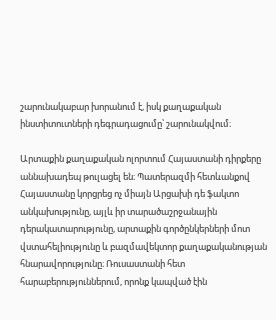շարունակաբար խորանում է, իսկ քաղաքական ինստիտուտների դեգրադացումը՝ շարունակվում։

Արտաքին քաղաքական ոլորտում Հայաստանի դիրքերը աննախադեպ թուլացել են։ Պատերազմի հետևանքով Հայաստանը կորցրեց ոչ միայն Արցախի դե ֆակտո անկախությունը, այլև իր տարածաշրջանային դերակատարությունը, արտաքին գործընկերների մոտ վստահելիությունը և բազմավեկտոր քաղաքականության հնարավորությունը։ Ռուսաստանի հետ հարաբերություններում, որոնք կապված էին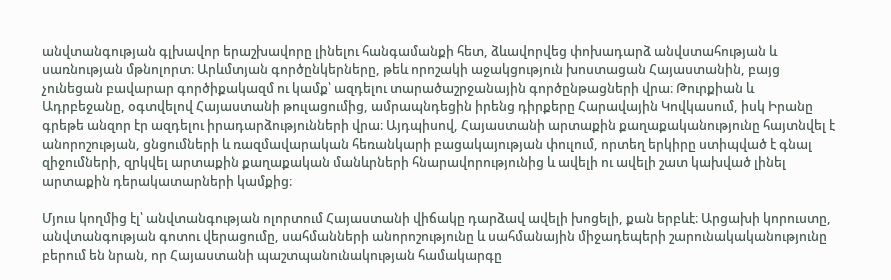անվտանգության գլխավոր երաշխավորը լինելու հանգամանքի հետ, ձևավորվեց փոխադարձ անվստահության և սառնության մթնոլորտ։ Արևմտյան գործընկերները, թեև որոշակի աջակցություն խոստացան Հայաստանին, բայց չունեցան բավարար գործիքակազմ ու կամք՝ ազդելու տարածաշրջանային գործընթացների վրա։ Թուրքիան և Ադրբեջանը, օգտվելով Հայաստանի թուլացումից, ամրապնդեցին իրենց դիրքերը Հարավային Կովկասում, իսկ Իրանը գրեթե անզոր էր ազդելու իրադարձությունների վրա։ Այդպիսով, Հայաստանի արտաքին քաղաքականությունը հայտնվել է անորոշության, ցնցումների և ռազմավարական հեռանկարի բացակայության փուլում, որտեղ երկիրը ստիպված է գնալ զիջումների, զրկվել արտաքին քաղաքական մանևրների հնարավորությունից և ավելի ու ավելի շատ կախված լինել արտաքին դերակատարների կամքից։

Մյուս կողմից էլ՝ անվտանգության ոլորտում Հայաստանի վիճակը դարձավ ավելի խոցելի, քան երբևէ։ Արցախի կորուստը, անվտանգության գոտու վերացումը, սահմանների անորոշությունը և սահմանային միջադեպերի շարունակականությունը բերում են նրան, որ Հայաստանի պաշտպանունակության համակարգը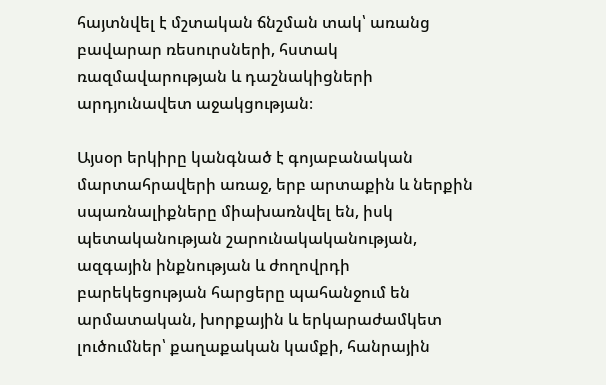հայտնվել է մշտական ճնշման տակ՝ առանց բավարար ռեսուրսների, հստակ ռազմավարության և դաշնակիցների արդյունավետ աջակցության։

Այսօր երկիրը կանգնած է գոյաբանական մարտահրավերի առաջ, երբ արտաքին և ներքին սպառնալիքները միախառնվել են, իսկ պետականության շարունակականության, ազգային ինքնության և ժողովրդի բարեկեցության հարցերը պահանջում են արմատական, խորքային և երկարաժամկետ լուծումներ՝ քաղաքական կամքի, հանրային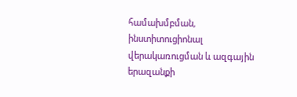համախմբման, ինստիտուցիոնալ վերակառուցման և ազգային երազանքի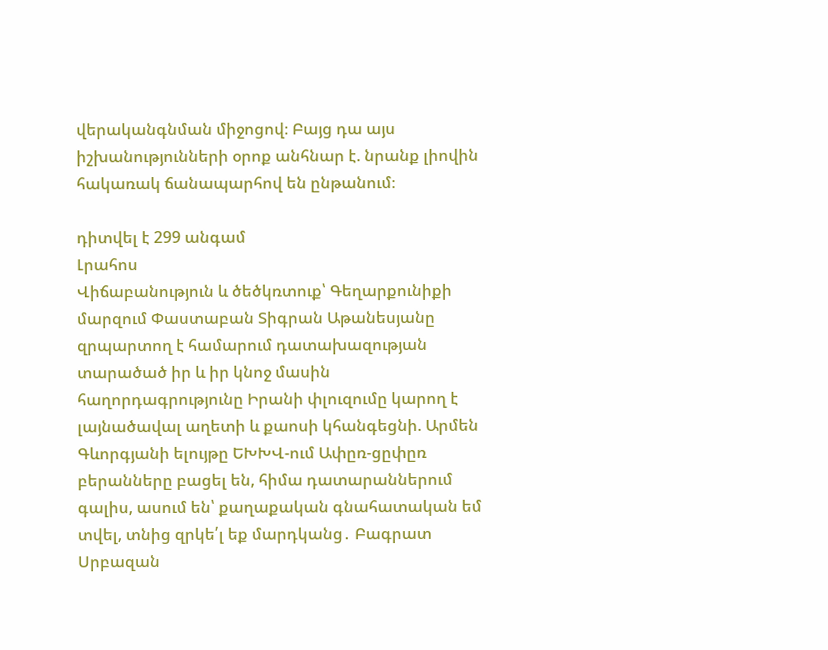վերականգնման միջոցով։ Բայց դա այս իշխանությունների օրոք անհնար է. նրանք լիովին հակառակ ճանապարհով են ընթանում։

դիտվել է 299 անգամ
Լրահոս
Վիճաբանություն և ծեծկռտուք՝ Գեղարքունիքի մարզում Փաստաբան Տիգրան Աթանեսյանը զրպարտող է համարում դատախազության տարածած իր և իր կնոջ մասին հաղորդագրությունը Իրանի փլուզումը կարող է լայնածավալ աղետի և քաոսի կհանգեցնի. Արմեն Գևորգյանի ելույթը ԵԽԽՎ-ում Ափըռ-ցըփըռ բերանները բացել են, հիմա դատարաններում գալիս, ասում են՝ քաղաքական գնահատական եմ տվել, տնից զրկե՛լ եք մարդկանց․ Բագրատ Սրբազան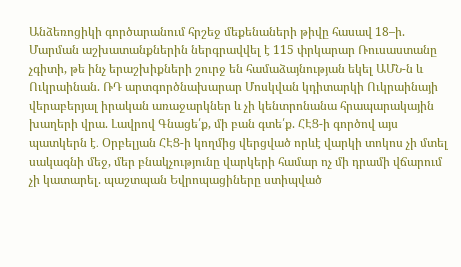Անձեռոցիկի գործարանում հրշեջ մեքենաների թիվը հասավ 18–ի. Մարման աշխատանքներին ներգրավվել է 115 փրկարար Ռուսաստանը չգիտի, թե ինչ երաշխիքների շուրջ են համաձայնության եկել ԱՄՆ-ն և Ուկրաինան. ՌԴ արտգործնախարար Մոսկվան կդիտարկի Ուկրաինայի վերաբերյալ իրական առաջարկներ և չի կենտրոնանա հրապարակային խաղերի վրա. Լավրով Գնացե՛ք, մի բան գտե՛ք. ՀԷՑ-ի գործով այս պատկերն է․ Օրբելյան ՀԷՑ-ի կողմից վերցված որևէ վարկի տոկոս չի մտել սակագնի մեջ, մեր բնակչությունը վարկերի համար ոչ մի դրամի վճարում չի կատարել. պաշտպան Եվրոպացիները ստիպված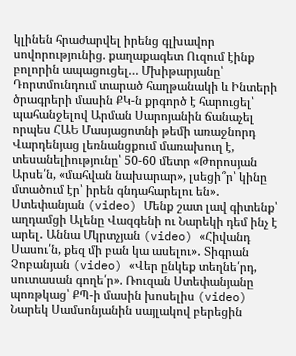կլինեն հրաժարվել իրենց գլխավոր սովորությունից. քաղաքագետ Ուզում էինք բոլորին ապացուցել… Մխիթարյանը՝ Դորտմունդում տարած հաղթանակի և Ինտերի ծրագրերի մասին ՔԿ-ն քրգործ է հարուցել՝ պահանջելով Արման Սարոյանին ճանաչել որպես ՀԱԵ Մասյացոտնի թեմի առաջնորդ Վարդենյաց լեռնանցքում մառախուղ է, տեսանելիությունը՝ 50-60 մետր «Թորոսյան Արսե՛ն, «մահվան նախարար», լսեցի՞ր՝ կինը մտածում էր՝ իրեն գնդահարելու են»․ Ստեփանյան (video) Մենք շատ լավ գիտենք՝ աղդամցի Ալենը Վազգենի ու Նարեկի դեմ ինչ է արել․ Աննա Մկրտչյան (video) «Հիվանդ Սասու՛ն, քեզ մի բան կա ասելու»․ Տիգրան Չոբանյան (video) «Վեր ընկեք տեղնե՛րդ, սուտասան գողե՛ր». Ռուզան Ստեփանյանը պոռթկաց՝ ՔՊ-ի մասին խոսելիս (video) Նարեկ Սամսոնյանին սայլակով բերեցին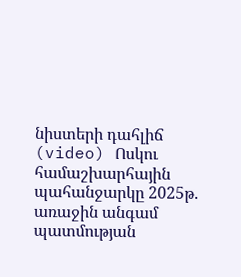նիստերի դահլիճ (video) Ոսկու համաշխարհային պահանջարկը 2025թ. առաջին անգամ պատմության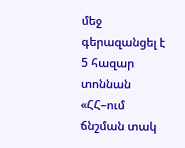մեջ գերազանցել է 5 հազար տոննան «ՀՀ–ում ճնշման տակ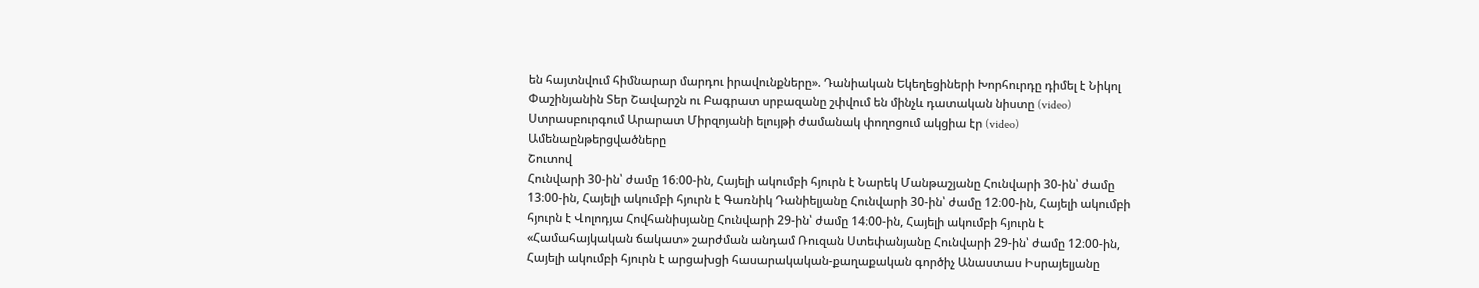են հայտնվում հիմնարար մարդու իրավունքները». Դանիական Եկեղեցիների Խորհուրդը դիմել է Նիկոլ Փաշինյանին Տեր Շավարշն ու Բագրատ սրբազանը շփվում են մինչև դատական նիստը (video) Ստրասբուրգում Արարատ Միրզոյանի ելույթի ժամանակ փողոցում ակցիա էր (video)
Ամենաընթերցվածները
Շուտով
Հունվարի 30-ին՝ ժամը 16։00-ին, Հայելի ակումբի հյուրն է Նարեկ Մանթաշյանը Հունվարի 30-ին՝ ժամը 13։00-ին, Հայելի ակումբի հյուրն է Գառնիկ Դանիելյանը Հունվարի 30-ին՝ ժամը 12։00-ին, Հայելի ակումբի հյուրն է Վոլոդյա Հովհանիսյանը Հունվարի 29-ին՝ ժամը 14։00-ին, Հայելի ակումբի հյուրն է «Համահայկական ճակատ» շարժման անդամ Ռուզան Ստեփանյանը Հունվարի 29-ին՝ ժամը 12։00-ին, Հայելի ակումբի հյուրն է արցախցի հասարակական-քաղաքական գործիչ Անաստաս Իսրայելյանը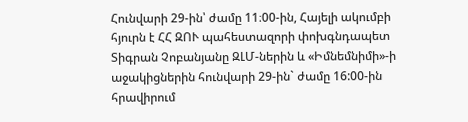Հունվարի 29-ին՝ ժամը 11։00-ին, Հայելի ակումբի հյուրն է ՀՀ ԶՈՒ պահեստազորի փոխգնդապետ Տիգրան Չոբանյանը ԶԼՄ-ներին և «Իմնեմնիմի»-ի աջակիցներին հունվարի 29-ին` ժամը 16:00-ին հրավիրում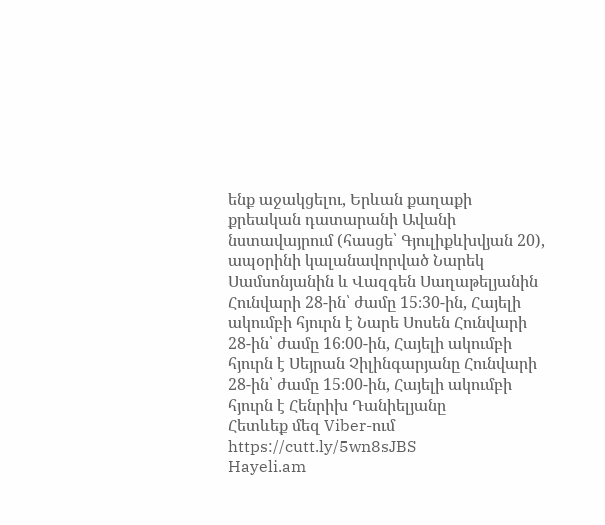ենք աջակցելու, Երևան քաղաքի քրեական դատարանի Ավանի նստավայրում (հասցե՝ Գյուլիքևխվյան 20), ապօրինի կալանավորված Նարեկ Սամսոնյանին և Վազգեն Սաղաթելյանին Հունվարի 28-ին՝ ժամը 15։30-ին, Հայելի ակումբի հյուրն է Նարե Սոսեն Հունվարի 28-ին՝ ժամը 16։00-ին, Հայելի ակումբի հյուրն է Սեյրան Չիլինգարյանը Հունվարի 28-ին՝ ժամը 15։00-ին, Հայելի ակումբի հյուրն է Հենրիխ Դանիելյանը
Հետևեք մեզ Viber-ում https://cutt.ly/5wn8sJBS
Hayeli.am